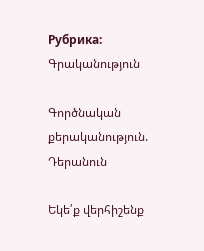Рубрика: Գրականություն

Գործնական քերականություն. Դերանուն

Եկե՛ք վերհիշենք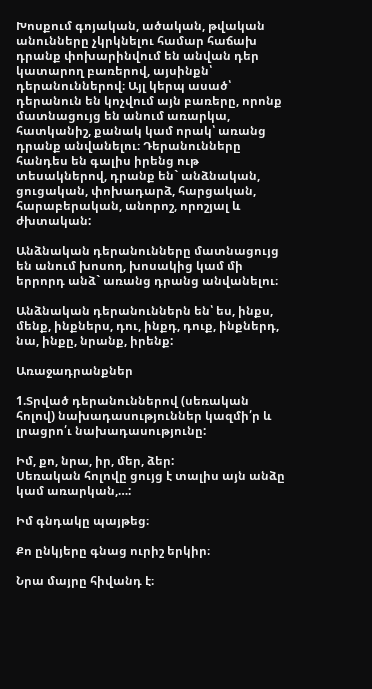Խոսքում գոյական, ածական, թվական անունները չկրկնելու համար հաճախ դրանք փոխարինվում են անվան դեր կատարող բառերով, այսինքն՝ դերանուններով։ Այլ կերպ ասած՝ դերանուն են կոչվում այն բառերը, որոնք մատնացույց են անում առարկա, հատկանիշ, քանակ կամ որակ՝ առանց դրանք անվանելու։ Դերանունները հանդես են գալիս իրենց ութ տեսակներով, դրանք են` անձնական, ցուցական, փոխադարձ, հարցական, հարաբերական, անորոշ, որոշյալ և ժխտական:

Անձնական դերանունները մատնացույց են անում խոսող, խոսակից կամ մի երրորդ անձ` առանց դրանց անվանելու։

Անձնական դերանուններն են՝ ես, ինքս, մենք, ինքներս, դու, ինքդ, դուք, ինքներդ, նա, ինքը, նրանք, իրենք:

Առաջադրանքներ

1.Տրված դերանուններով (սեռական հոլով) նախադասություններ կազմի՛ր և լրացրո՛ւ նախադասությունը:

Իմ, քո, նրա, իր, մեր, ձեր:
Սեռական հոլովը ցույց է տալիս այն անձը կամ առարկան,…:

Իմ գնդակը պայթեց։

Քո ընկյերը գնաց ուրիշ երկիր։

Նրա մայրը հիվանդ է։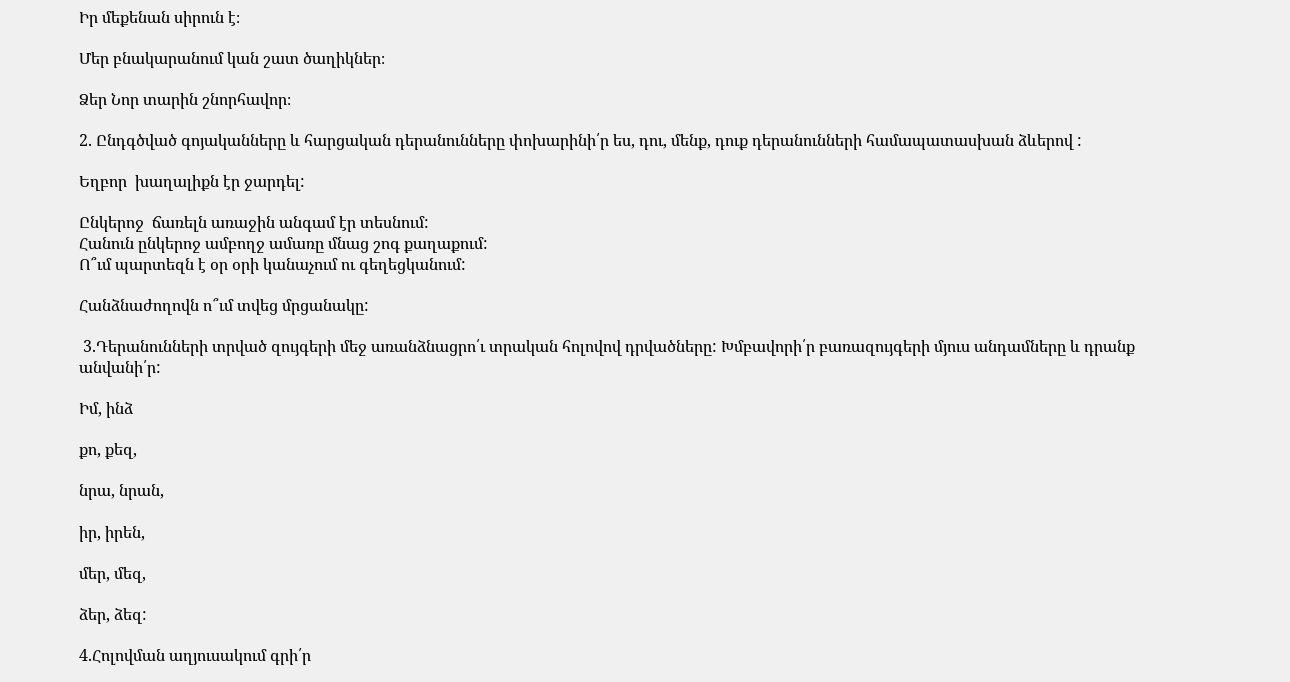Իր մեքենան սիրուն է։

Մեր բնակարանում կան շատ ծաղիկներ։

Ձեր Նոր տարին շնորհավոր։

2. Ընդգծված գոյականները և հարցական դերանունները փոխարինի՛ր ես, դու, մենք, դուք դերանունների համապատասխան ձևերով :

Եղբոր  խաղալիքն էր ջարդել:

Ընկերոջ  ճառելն առաջին անգամ էր տեսնում:
Հանուն ընկերոջ ամբողջ ամառը մնաց շոգ քաղաքում:
Ո՞ւմ պարտեզն է օր օրի կանաչում ու գեղեցկանում:

Հանձնաժողովն ո՞ւմ տվեց մրցանակը:

 3.Դերանունների տրված զույգերի մեջ առանձնացրո՛ւ տրական հոլովով դրվածները: Խմբավորի՛ր բառազույգերի մյուս անդամները և դրանք անվանի՛ր:

Իմ, ինձ

քո, քեզ,

նրա, նրան,

իր, իրեն,

մեր, մեզ,

ձեր, ձեզ:

4.Հոլովման աղյուսակում գրի՛ր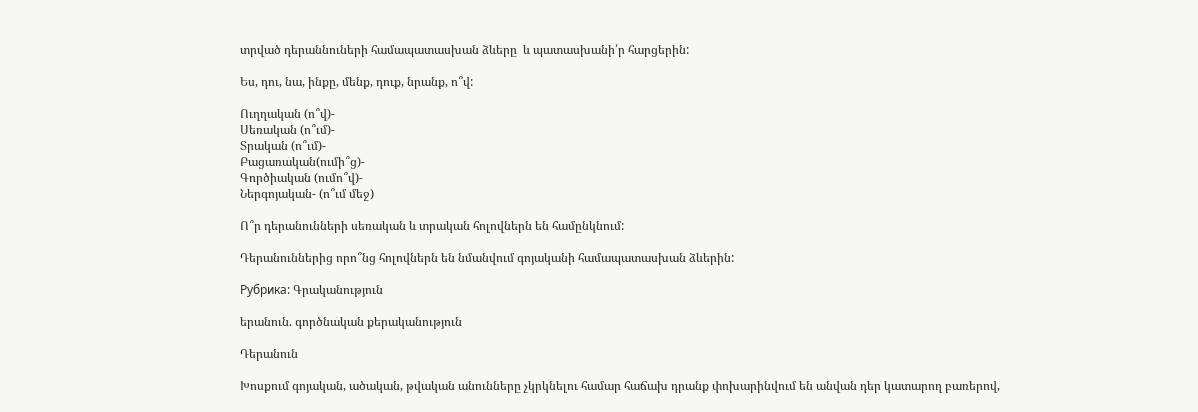տրված դերաննուների համապատասխան ձևերը  և պատասխանի՛ր հարցերին:

Ես, դու, նա, ինքը, մենք, դուք, նրանք, ո՞վ:

Ուղղական (ո՞վ)-
Սեռական (ո՞ւմ)-
Տրական (ո՞ւմ)-
Բացառական(ումի՞ց)-
Գործիական (ումո՞վ)-
Ներգոյական- (ո՞ւմ մեջ)

Ո՞ր դերանունների սեռական և տրական հոլովներն են համընկնում:

Դերանուններից որո՞նց հոլովներն են նմանվում գոյականի համապատասխան ձևերին:

Рубрика: Գրականություն

երանուն. գործնական քերականություն

Դերանուն

Խոսքում գոյական, ածական, թվական անունները չկրկնելու համար հաճախ դրանք փոխարինվում են անվան դեր կատարող բառերով,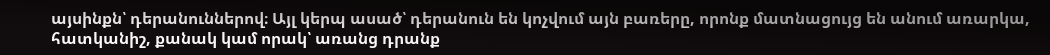այսինքն՝ դերանուններով։ Այլ կերպ ասած՝ դերանուն են կոչվում այն բառերը, որոնք մատնացույց են անում առարկա, հատկանիշ, քանակ կամ որակ՝ առանց դրանք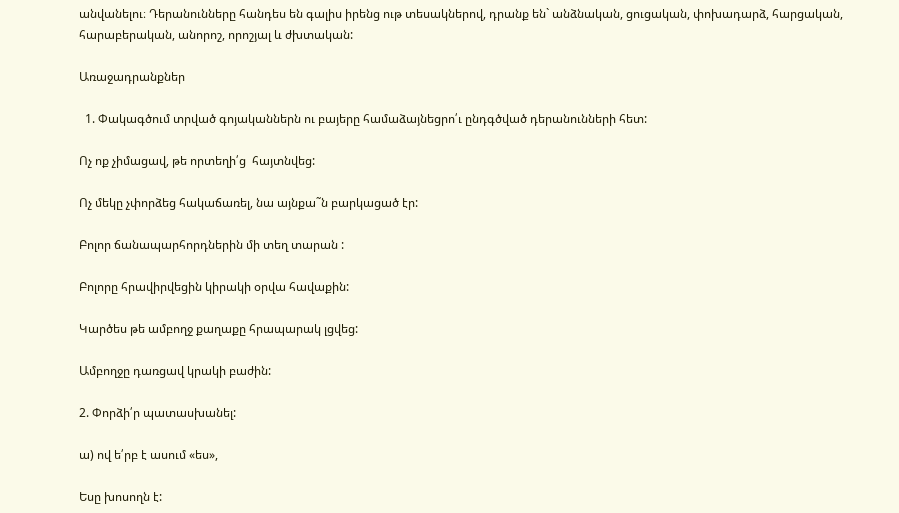անվանելու։ Դերանունները հանդես են գալիս իրենց ութ տեսակներով, դրանք են` անձնական, ցուցական, փոխադարձ, հարցական, հարաբերական, անորոշ, որոշյալ և ժխտական:

Առաջադրանքներ

  1. Փակագծում տրված գոյականներն ու բայերը համաձայնեցրո՛ւ ընդգծված դերանունների հետ:

Ոչ ոք չիմացավ, թե որտեղի՛ց  հայտնվեց:

Ոչ մեկը չփորձեց հակաճառել, նա այնքա˜ն բարկացած էր:

Բոլոր ճանապարհորդներին մի տեղ տարան :

Բոլորը հրավիրվեցին կիրակի օրվա հավաքին:

Կարծես թե ամբողջ քաղաքը հրապարակ լցվեց:

Ամբողջը դառցավ կրակի բաժին:

2. Փորձի՛ր պատասխանել:

ա) ով ե՛րբ է ասում «ես»,

Եսը խոսողն է: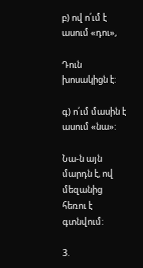բ) ով ո՛ւմ է ասում «դու»,

Դուն խոսակիցն է:

գ) ո՛ւմ մասին է ասում «նա»:

Նա-ն այն մարդն է, ով մեզանից հեռու է գտնվում:

3.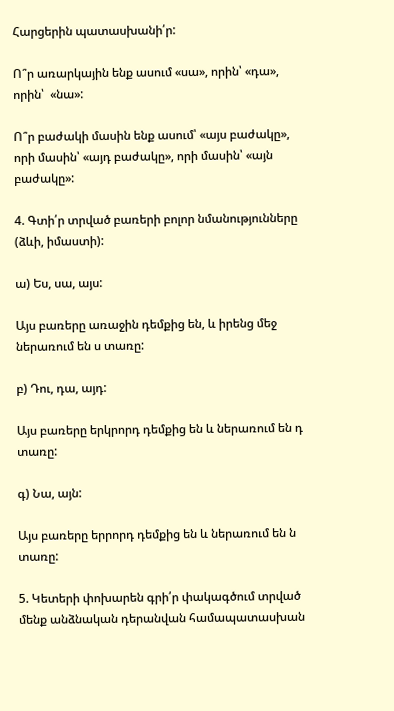Հարցերին պատասխանի՛ր:

Ո՞ր առարկային ենք ասում «սա», որին՝ «դա», որին՝  «նա»:

Ո՞ր բաժակի մասին ենք ասում՝ «այս բաժակը», որի մասին՝ «այդ բաժակը», որի մասին՝ «այն բաժակը»:

4. Գտի՛ր տրված բառերի բոլոր նմանությունները (ձևի, իմաստի):

ա) Ես, սա, այս:

Այս բառերը առաջին դեմքից են, և իրենց մեջ ներառում են ս տառը:

բ) Դու, դա, այդ:

Այս բառերը երկրորդ դեմքից են և ներառում են դ տառը:

գ) Նա, այն:

Այս բառերը երրորդ դեմքից են և ներառում են ն տառը:

5. Կետերի փոխարեն գրի՛ր փակագծում տրված մենք անձնական դերանվան համապատասխան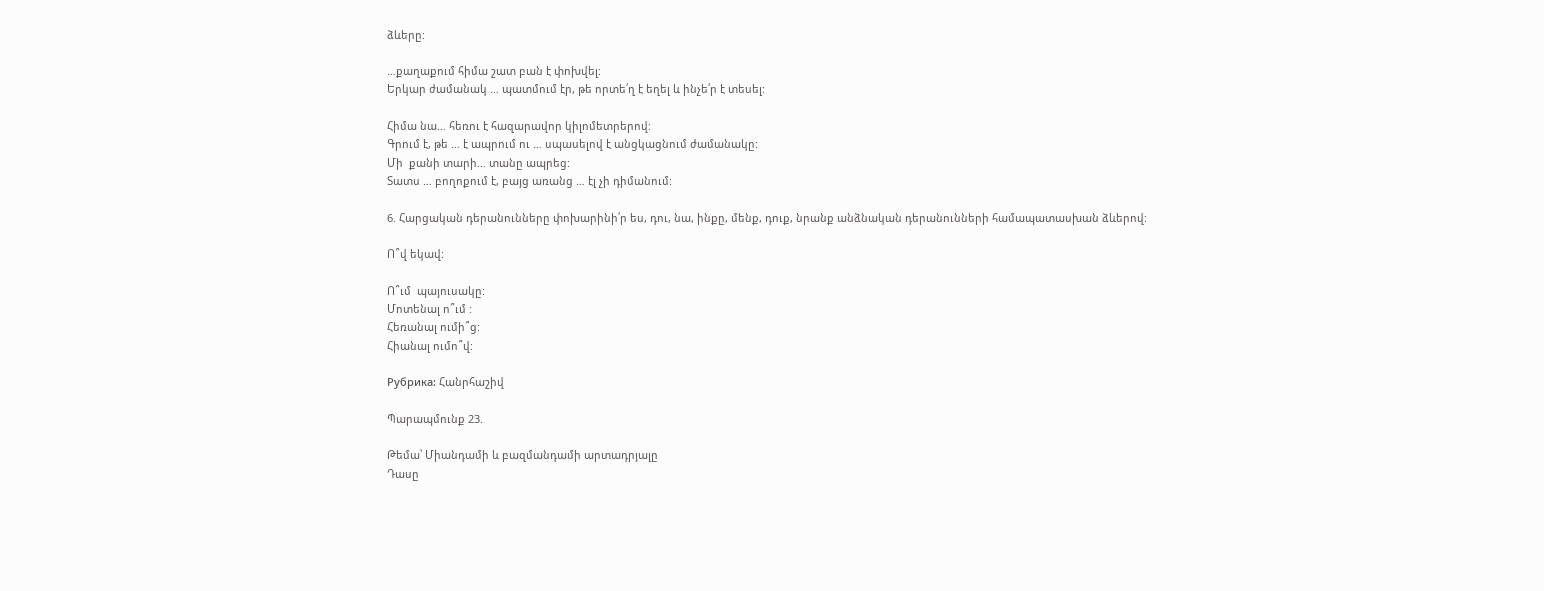ձևերը:

…քաղաքում հիմա շատ բան է փոխվել:
Երկար ժամանակ … պատմում էր, թե որտե՛ղ է եղել և ինչե՛ր է տեսել:

Հիմա նա… հեռու է հազարավոր կիլոմետրերով:
Գրում է, թե … է ապրում ու … սպասելով է անցկացնում ժամանակը:
Մի  քանի տարի… տանը ապրեց:
Տատս … բողոքում է, բայց առանց … էլ չի դիմանում:

6. Հարցական դերանունները փոխարինի՛ր ես, դու, նա, ինքը, մենք, դուք, նրանք անձնական դերանունների համապատասխան ձևերով:

Ո՞վ եկավ:

Ո՞ւմ  պայուսակը:
Մոտենալ ո՞ւմ :
Հեռանալ ումի՞ց:
Հիանալ ումո՞վ:

Рубрика: Հանրհաշիվ

Պարապմունք 23.

Թեմա՝ Միանդամի և բազմանդամի արտադրյալը
Դասը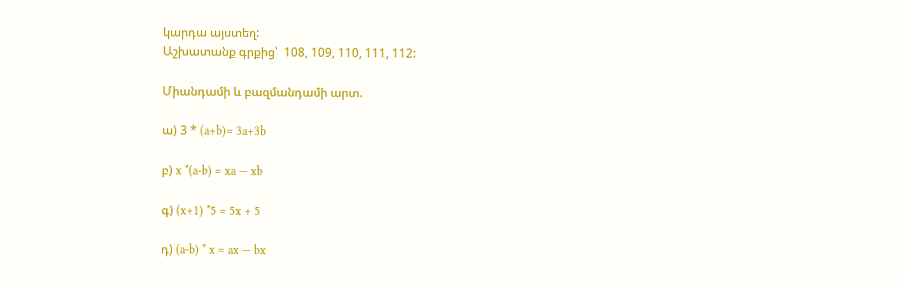կարդա այստեղ:
Աշխատանք գրքից՝  108, 109, 110, 111, 112:

Միանդամի և բազմանդամի արտ.

ա) 3 * (a+b)= 3a+3b

բ) x *(a-b) = xa — xb

գ) (x+1) *5 = 5x + 5

դ) (a-b) * x = ax — bx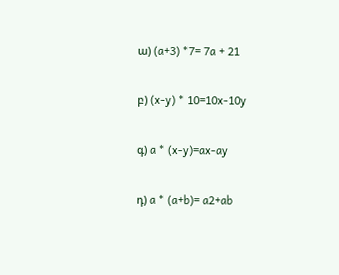ա) (a+3) *7= 7a + 21

բ) (x-y) * 10=10x-10y

գ) a * (x-y)=ax-ay

դ) a * (a+b)= a2+ab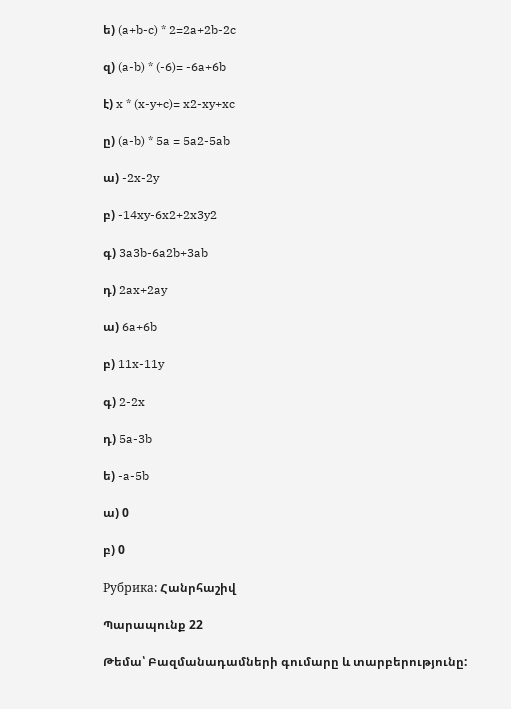ե) (a+b-c) * 2=2a+2b-2c

զ) (a-b) * (-6)= -6a+6b

է) x * (x-y+c)= x2-xy+xc

ը) (a-b) * 5a = 5a2-5ab

ա) -2x-2y

բ) -14xy-6x2+2x3y2

գ) 3a3b-6a2b+3ab

դ) 2ax+2ay

ա) 6a+6b

բ) 11x-11y

գ) 2-2x

դ) 5a-3b

ե) -a-5b

ա) 0

բ) 0

Рубрика: Հանրհաշիվ

Պարապունք 22

Թեմա՝ Բազմանադամների գումարը և տարբերությունը: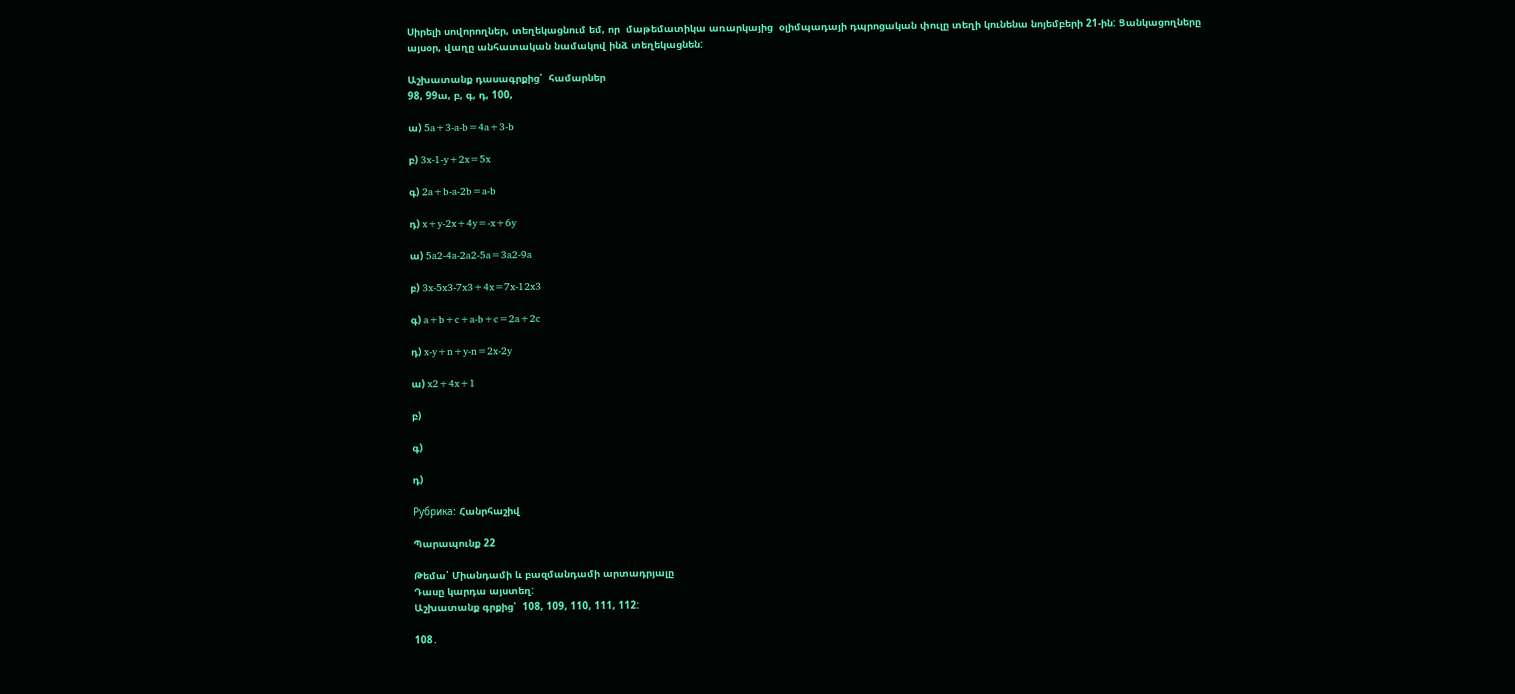Սիրելի սովորողներ, տեղեկացնում եմ, որ  մաթեմատիկա առարկայից  օլիմպադայի դպրոցական փուլը տեղի կունենա նոյեմբերի 21-ին: Ցանկացողները այսօր, վաղը անհատական նամակով ինձ տեղեկացնեն:

Աշխատանք դասագրքից՝  համարներ
98, 99ա, բ, գ, դ, 100,

ա) 5a+3-a-b=4a+3-b

բ) 3x-1-y+2x=5x

գ) 2a+b-a-2b=a-b

դ) x+y-2x+4y=-x+6y

ա) 5a2-4a-2a2-5a=3a2-9a

բ) 3x-5x3-7x3+4x=7x-12x3

գ) a+b+c+a-b+c=2a+2c

դ) x-y+n+y-n=2x-2y

ա) x2+4x+1

բ)

գ)

դ)

Рубрика: Հանրհաշիվ

Պարապունք 22

Թեմա՝ Միանդամի և բազմանդամի արտադրյալը
Դասը կարդա այստեղ:
Աշխատանք գրքից՝  108, 109, 110, 111, 112:

108․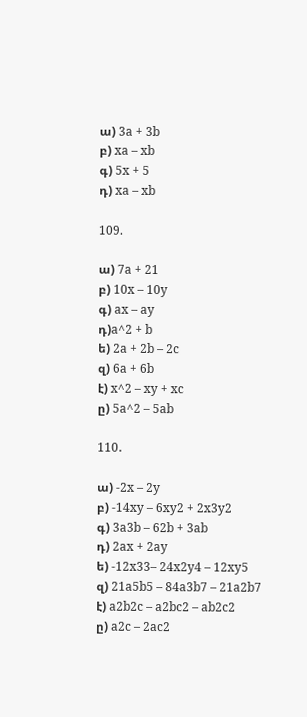ա) 3a + 3b
բ) xa – xb
գ) 5x + 5
դ) xa – xb

109.

ա) 7a + 21
բ) 10x – 10y
գ) ax – ay
դ)a^2 + b
ե) 2a + 2b – 2c
զ) 6a + 6b
է) x^2 – xy + xc
ը) 5a^2 – 5ab

110․

ա) -2x – 2y
բ) -14xy – 6xy2 + 2x3y2
գ) 3a3b – 62b + 3ab
դ) 2ax + 2ay
ե) -12x33– 24x2y4 – 12xy5
զ) 21a5b5 – 84a3b7 – 21a2b7
է) a2b2c – a2bc2 – ab2c2
ը) a2c – 2ac2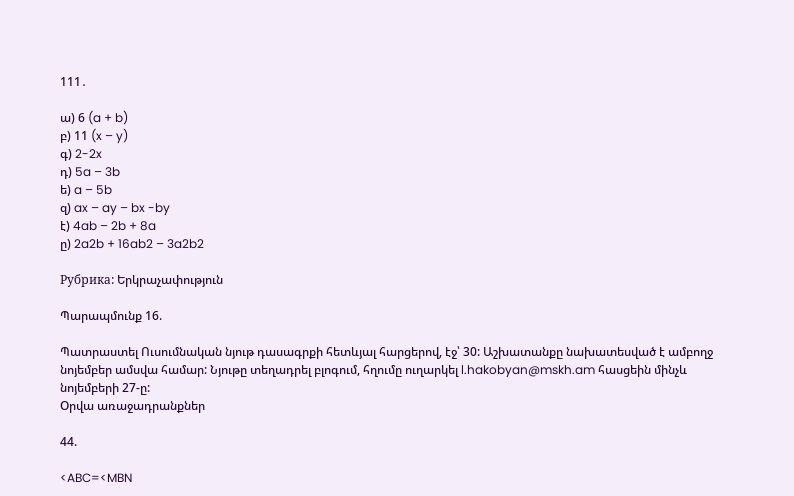111․

ա) 6 (a + b)
բ) 11 (x – y)
գ) 2-2x
դ) 5a – 3b
ե) a – 5b
զ) ax – ay – bx -by
է) 4ab – 2b + 8a
ը) 2a2b + 16ab2 – 3a2b2

Рубрика: Երկրաչափություն

Պարապմունք 16.

Պատրաստել Ուսումնական նյութ դասագրքի հետևյալ հարցերով, էջ՝ 30: Աշխատանքը նախատեսված է ամբողջ նոյեմբեր ամսվա համար: Նյութը տեղադրել բլոգում, հղումը ուղարկել l.hakobyan@mskh.am հասցեին մինչև նոյեմբերի 27-ը:
Oրվա առաջադրանքներ

44.

<ABC=<MBN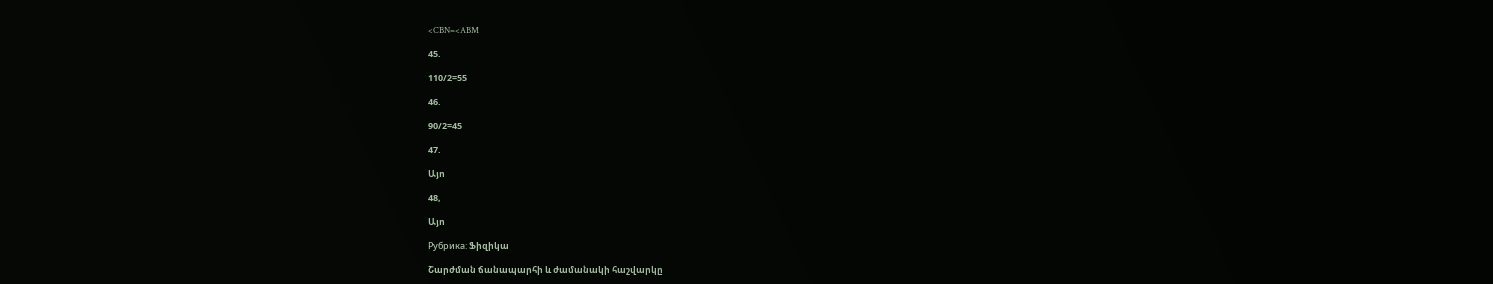<CBN=<ABM

45.

110/2=55

46.

90/2=45

47.

Այո

48,

Այո

Рубрика: Ֆիզիկա

Շարժման ճանապարհի և ժամանակի հաշվարկը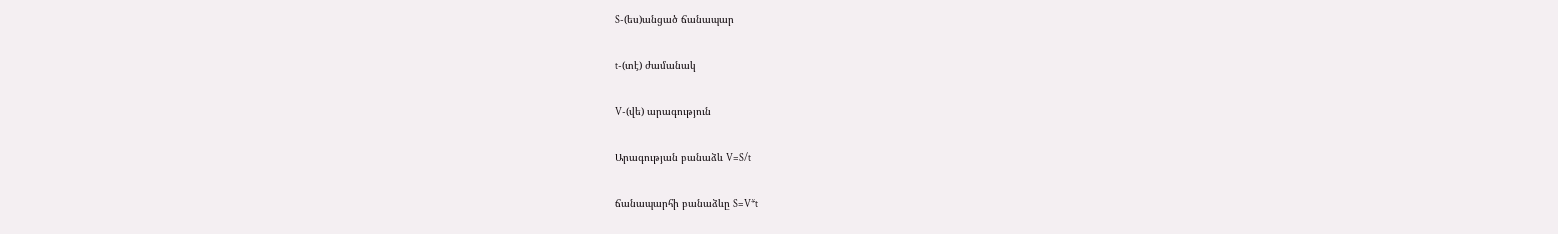S-(ես)անցած ճանապար

t-(տէ) ժամանակ

V-(վե) արագություն

Արագության բանաձև V=S/t

ճանապարհի բանաձևը S=V*t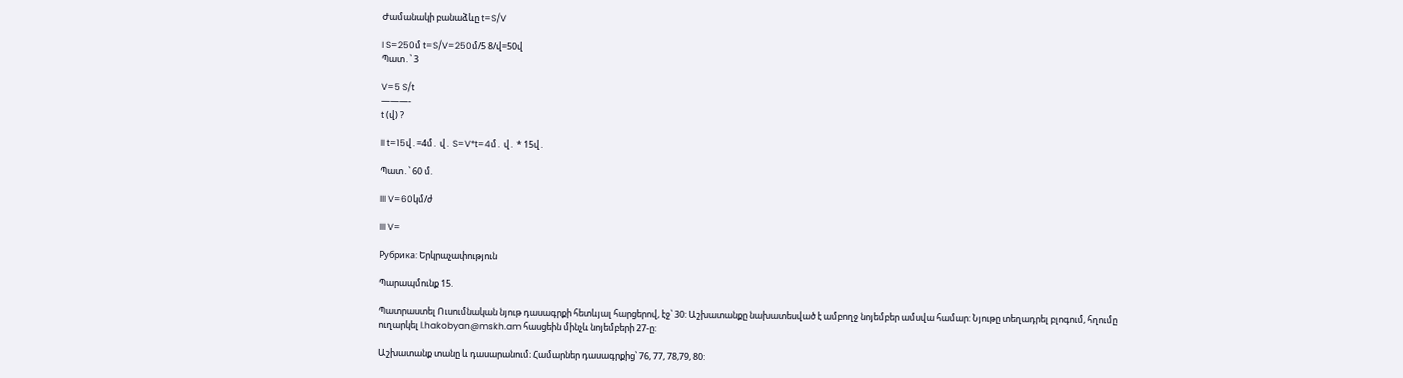Ժամանակի բանաձևը t=S/V

I S=250մ t=S/V=250մ/5 8/վ=50վ
Պատ․՝ 3

V=5 S/t
———-
t (վ) ?

II t=15վ․=4մ․ վ․ S=V*t=4մ․ վ․ * 15վ․

Պատ․՝ 60 մ.

III V=60կմ/ժ

III V=

Рубрика: Երկրաչափություն

Պարապմունք 15.

Պատրաստել Ուսումնական նյութ դասագրքի հետևյալ հարցերով, էջ՝ 30: Աշխատանքը նախատեսված է ամբողջ նոյեմբեր ամսվա համար: Նյութը տեղադրել բլոգում, հղումը ուղարկել l.hakobyan@mskh.am հասցեին մինչև նոյեմբերի 27-ը:

Աշխատանք տանը և դասարանում։ Համարներ դասագրքից՝ 76, 77, 78,79, 80: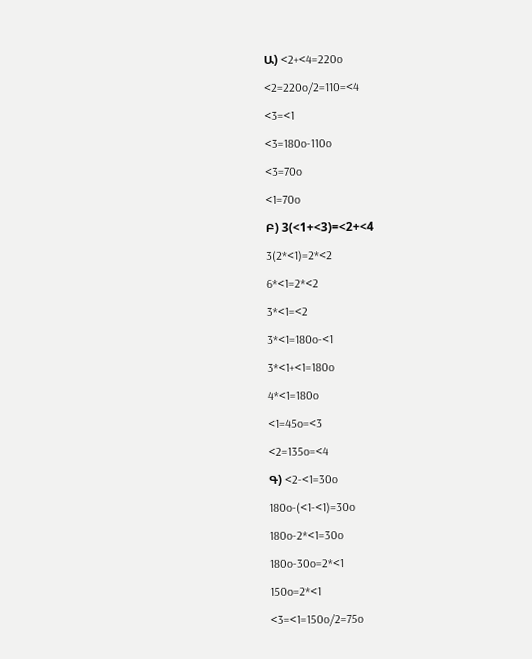Ա) <2+<4=220o

<2=220o/2=110=<4

<3=<1

<3=180o-110o

<3=70o

<1=70o

Բ) 3(<1+<3)=<2+<4

3(2*<1)=2*<2

6*<1=2*<2

3*<1=<2

3*<1=180o-<1

3*<1+<1=180o

4*<1=180o

<1=45o=<3

<2=135o=<4

Գ) <2-<1=30o

180o-(<1-<1)=30o

180o-2*<1=30o

180o-30o=2*<1

150o=2*<1

<3=<1=150o/2=75o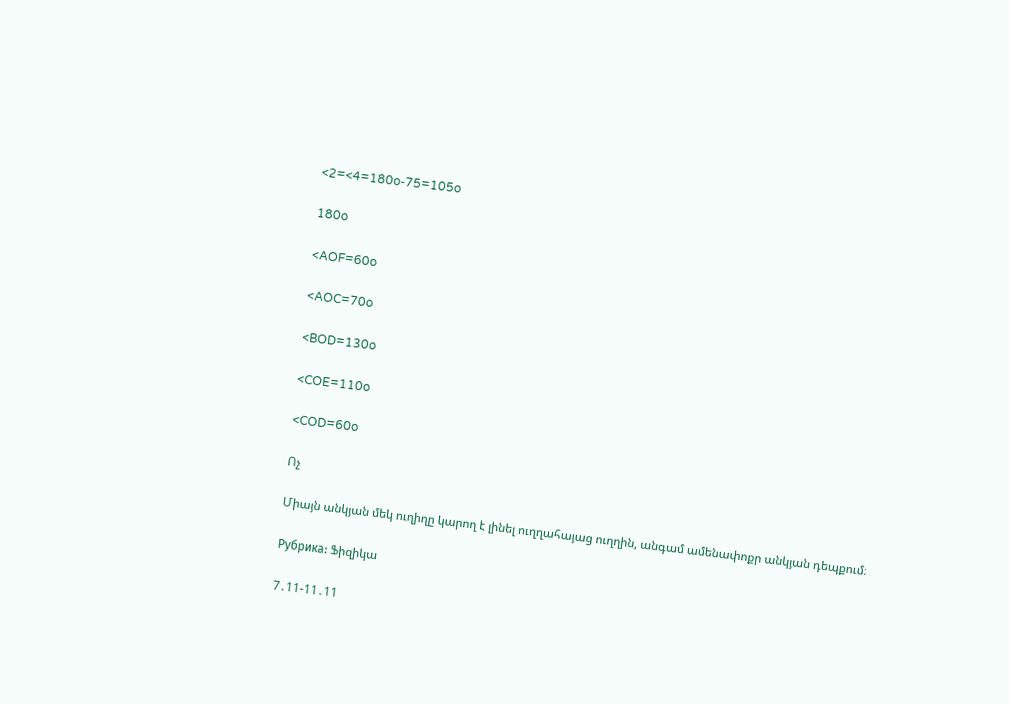<2=<4=180o-75=105o

180o

<AOF=60o

<AOC=70o

<BOD=130o

<COE=110o

<COD=60o

Ոչ

Միայն անկյան մեկ ուղիղը կարող է լինել ուղղահայաց ուղղին, անգամ ամենափոքր անկյան դեպքում։

Рубрика: Ֆիզիկա

7․11-11․11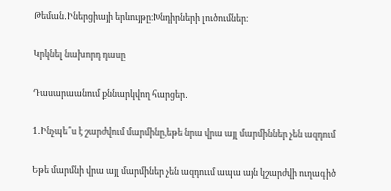Թեման․Իներցիայի երևույթը։Խնդիրների լուծումներ։

Կրկնել նախորդ դասը

Դասարաանում քննարկվող հարցեր․

1․Ինչպե՞ս է շարժվում մարմինը,եթե նրա վրա այլ մարմիններ չեն ազդում

Եթե մարմնի վրա այլ մարմիներ չեն ազդոււմ ապա այն կշարժվի ուղագիծ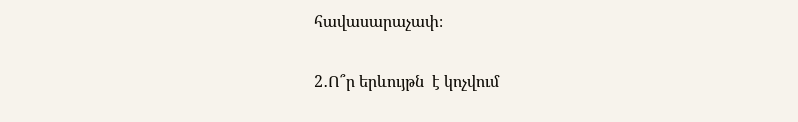հավասարաչափ։

2․Ո՞ր երևույթն  է կոչվում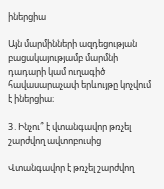իներցիա

Այն մարմինների ազդեցության բացակայությամբ մարմնի դադարի կամ ուղագիծ հավասարաչափ երևույթը կոչվում է իներցիա։

3․Ինչու՞ է վտանգավոր թռչել շարժվող ավտոբուսից

Վտանգավոր է թռչել շարժվող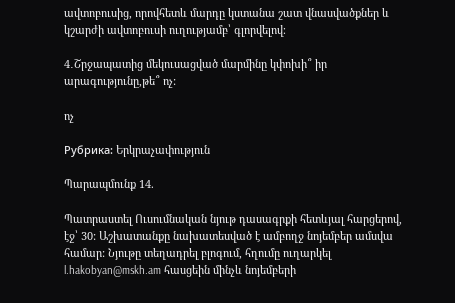ավտոբուսից, որովհետև մարդը կստանա շատ վնասվածքներ և կշարժի ավտոբուսի ուղությամբ՝ գլորվելով։

4․Շրջապատից մեկուսացված մարմինը կփոխի՞ իր արագությունը,թե՞ ոչ:

ոչ

Рубрика: Երկրաչափություն

Պարապմունք 14.

Պատրաստել Ուսումնական նյութ դասագրքի հետևյալ հարցերով, էջ՝ 30: Աշխատանքը նախատեսված է ամբողջ նոյեմբեր ամսվա համար: Նյութը տեղադրել բլոգում, հղումը ուղարկել l.hakobyan@mskh.am հասցեին մինչև նոյեմբերի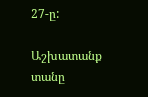27-ը:

Աշխատանք տանը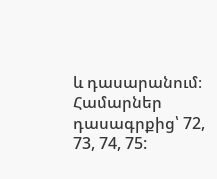և դասարանում։ Համարներ դասագրքից՝ 72, 73, 74, 75: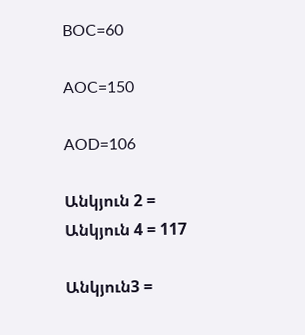BOC=60

AOC=150

AOD=106

Անկյուն 2 = Անկյուն 4 = 117

Անկյուն3 =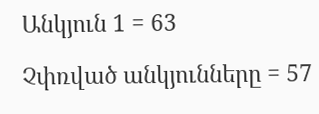Անկյուն 1 = 63

Չփռված անկյունները = 57